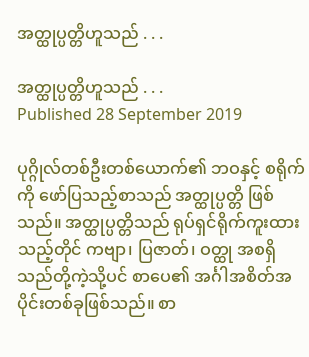အတ္ထုပ္ပတ္တိဟူသည် . . .

အတ္ထုပ္ပတ္တိဟူသည် . . .
Published 28 September 2019

ပုဂ္ဂိုလ်တစ်ဦးတစ်ယောက်၏ ဘဝနှင့် စရိုက်ကို ဖော်ပြသည့်စာသည် အတ္ထုပ္ပတ္တိ ဖြစ်သည်။ အတ္ထုပ္ပတ္တိသည် ရုပ်ရှင်ရိုက်ကူးထားသည့်တိုင် ကဗျာ၊ ပြဇာတ်၊ ဝတ္ထု အစရှိ သည်တို့ကဲ့သို့ပင် စာပေ၏ အင်္ဂါအစိတ်အပိုင်းတစ်ခုဖြစ်သည်။ စာ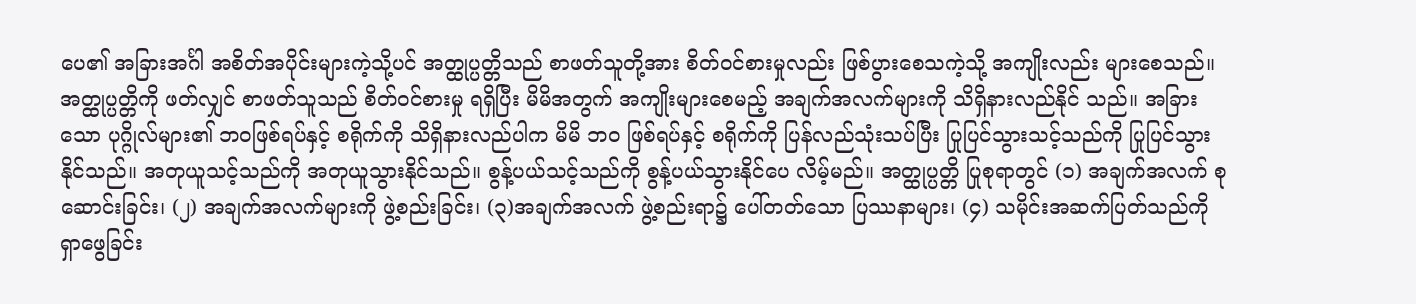ပေ၏ အခြားအင်္ဂါ အစိတ်အပိုင်းများကဲ့သို့ပင် အတ္ထုပ္ပတ္တိသည် စာဖတ်သူတို့အား စိတ်ဝင်စားမှုလည်း ဖြစ်ပွားစေသကဲ့သို့ အကျိုးလည်း များစေသည်။ အတ္ထုပ္ပတ္တိကို ဖတ်လျှင် စာဖတ်သူသည် စိတ်ဝင်စားမှု ရရှိပြီး မိမိအတွက် အကျိုးများစေမည့် အချက်အလက်များကို သိရှိနားလည်နိုင် သည်။ အခြားသော ပုဂ္ဂိုလ်များ၏ ဘဝဖြစ်ရပ်နှင့် စရိုက်ကို သိရှိနားလည်ပါက မိမိ ဘဝ ဖြစ်ရပ်နှင့် စရိုက်ကို ပြန်လည်သုံးသပ်ပြီး ပြုပြင်သွားသင့်သည်ကို ပြုပြင်သွားနိုင်သည်။ အတုယူသင့်သည်ကို အတုယူသွားနိုင်သည်။ စွန့်ပယ်သင့်သည်ကို စွန့်ပယ်သွားနိုင်ပေ လိမ့်မည်။ အတ္ထုပ္ပတ္တိ ပြုစုရာတွင် (၁) အချက်အလက် စုဆောင်းခြင်း၊ (၂) အချက်အလက်များကို ဖွဲ့စည်းခြင်း၊ (၃)အချက်အလက် ဖွဲ့စည်းရာ၌ ပေါ်တတ်သော ပြဿနာများ၊ (၄) သမိုင်းအဆက်ပြတ်သည်ကို ရှာဖွေခြင်း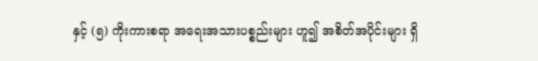နှင့် (၅) ကိုးကားစရာ အရေးအသားပစ္စည်းများ ဟူ၍ အစိတ်အပိုင်းများ ရှိ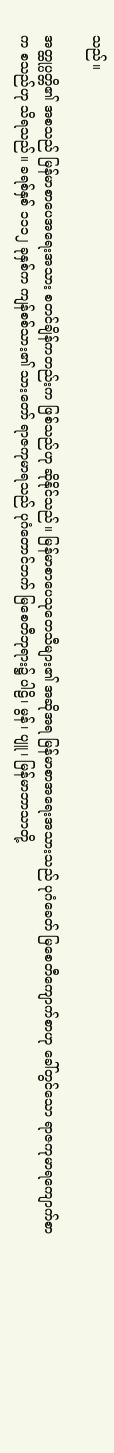သည်။

အတ္ထုပ္ပတ္တိ၏ အစသည် မြန်မာစာပေအရေးအသား စတင်ချိန်ကတည်းက ဖြစ်သည်ဟု ဆိုနိုင်သည်။ မြန်မာစာပေသုတေသီများ၏ အဆိုအရ မြန်မာစာအရေးအသားသည် ပုဂံခေတ် မြစေတီကျောက်စာဟု ခေါ်တွင်သော ရာဇကုမာရကျောက်စာက စသည်ဟု သိရသည်။ ခရစ်နှစ် ၁၁၁၂ ခုနှစ်က ကျန်စစ်သား၏ သားတော် ရာဇကုမာရသည် ပုဂံတောင်ဘက် မြစေတီဘုရား၌ ပါဠိ၊ မွန်၊ ပျူ၊ မြန်မာဘာသာတို့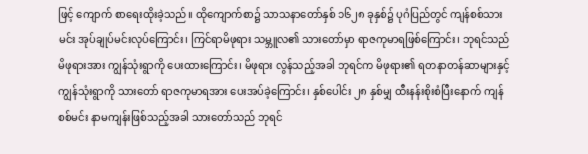ဖြင့် ကျောက် စာရေးထိုးခဲ့သည်။ ထိုကျောက်စာ၌ သာသနာတော်နှစ် ၁၆၂၈ ခုနှစ်၌ ပုဂံပြည်တွင် ကျန်စစ်သားမင်း အုပ်ချုပ်မင်းလုပ်ကြောင်း၊ ကြင်ရာမိဖုရား သမ္ဘူလ၏ သားတော်မှာ ရာဇကုမာရဖြစ်ကြောင်း၊ ဘုရင်သည် မိဖုရားအား ကျွန်သုံးရွာကို ပေးထားကြောင်း၊ မိဖုရား လွန်သည့်အခါ ဘုရင်က မိဖုရား၏ ရတနာတန်ဆာများနှင့် ကျွန်သုံးရွာကို သားတော် ရာဇကုမာရအား ပေးအပ်ခဲ့ကြောင်း၊ နှစ်ပေါင်း ၂၈ နှစ်မျှ ထီးနန်းစိုးစံပြီးနောက် ကျန်စစ်မင်း နာမကျန်းဖြစ်သည့်အခါ သားတော်သည် ဘုရင်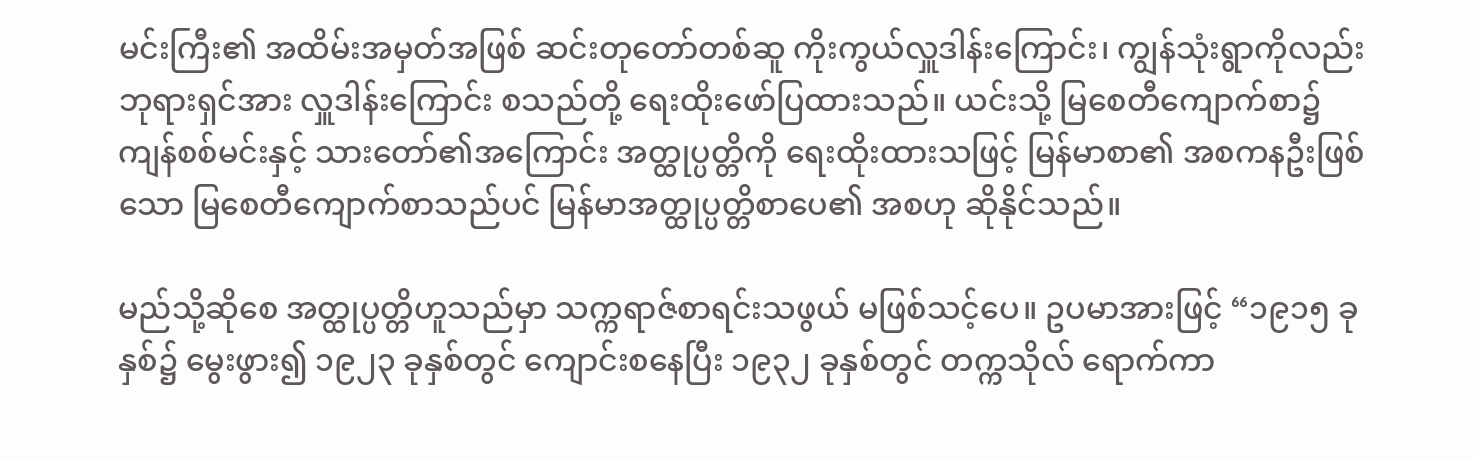မင်းကြီး၏ အထိမ်းအမှတ်အဖြစ် ဆင်းတုတော်တစ်ဆူ ကိုးကွယ်လှူဒါန်းကြောင်း၊ ကျွန်သုံးရွာကိုလည်း ဘုရားရှင်အား လှူဒါန်းကြောင်း စသည်တို့ ရေးထိုးဖော်ပြထားသည်။ ယင်းသို့ မြစေတီကျောက်စာ၌ ကျန်စစ်မင်းနှင့် သားတော်၏အကြောင်း အတ္ထုပ္ပတ္တိကို ရေးထိုးထားသဖြင့် မြန်မာစာ၏ အစကနဦးဖြစ်သော မြစေတီကျောက်စာသည်ပင် မြန်မာအတ္ထုပ္ပတ္တိစာပေ၏ အစဟု ဆိုနိုင်သည်။

မည်သို့ဆိုစေ အတ္ထုပ္ပတ္တိဟူသည်မှာ သက္ကရာဇ်စာရင်းသဖွယ် မဖြစ်သင့်ပေ။ ဥပမာအားဖြင့် “၁၉၁၅ ခုနှစ်၌ မွေးဖွား၍ ၁၉၂၃ ခုနှစ်တွင် ကျောင်းစနေပြီး ၁၉၃၂ ခုနှစ်တွင် တက္ကသိုလ် ရောက်ကာ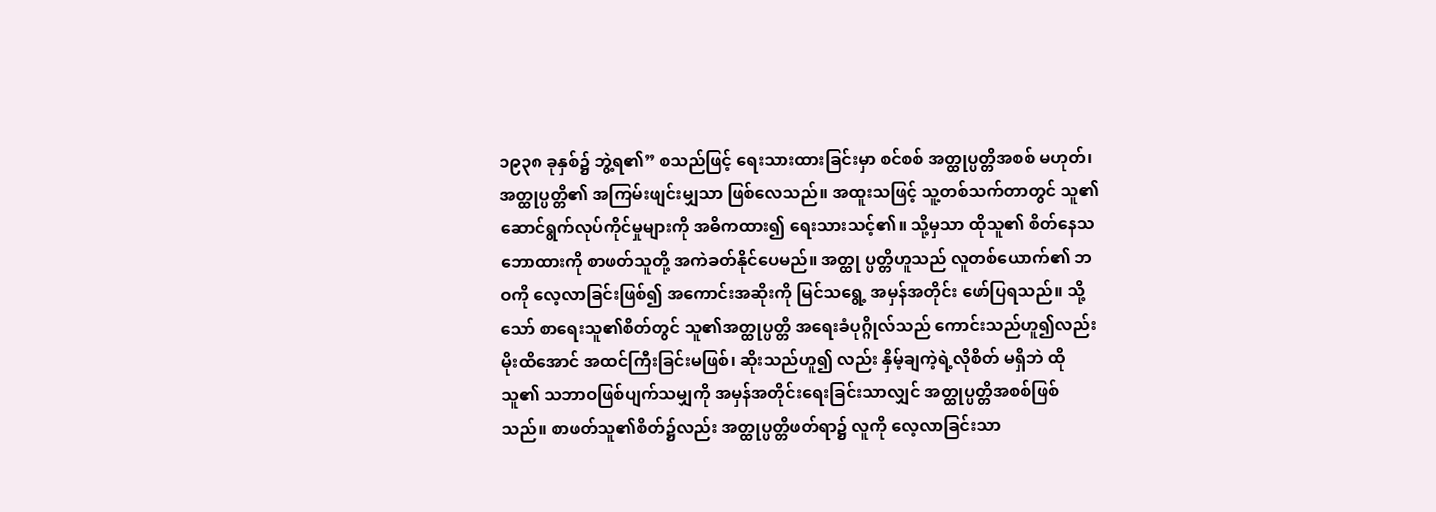၁၉၃၈ ခုနှစ်၌ ဘွဲ့ရ၏” စသည်ဖြင့် ရေးသားထားခြင်းမှာ စင်စစ် အတ္ထုပ္ပတ္တိအစစ် မဟုတ်၊ အတ္ထုပ္ပတ္တိ၏ အကြမ်းဖျင်းမျှသာ ဖြစ်လေသည်။ အထူးသဖြင့် သူ့တစ်သက်တာတွင် သူ၏ ဆောင်ရွက်လုပ်ကိုင်မှုများကို အဓိကထား၍ ရေးသားသင့်၏။ သို့မှသာ ထိုသူ၏ စိတ်နေသဘောထားကို စာဖတ်သူတို့ အကဲခတ်နိုင်ပေမည်။ အတ္ထု ပ္ပတ္တိဟူသည် လူတစ်ယောက်၏ ဘဝကို လေ့လာခြင်းဖြစ်၍ အကောင်းအဆိုးကို မြင်သရွေ့ အမှန်အတိုင်း ဖော်ပြရသည်။ သို့သော် စာရေးသူ၏စိတ်တွင် သူ၏အတ္ထုပ္ပတ္တိ အရေးခံပုဂ္ဂိုလ်သည် ကောင်းသည်ဟူ၍လည်း မိုးထိအောင် အထင်ကြီးခြင်းမဖြစ်၊ ဆိုးသည်ဟူ၍ လည်း နှိမ့်ချကဲ့ရဲ့လိုစိတ် မရှိဘဲ ထိုသူ၏ သဘာဝဖြစ်ပျက်သမျှကို အမှန်အတိုင်းရေးခြင်းသာလျှင် အတ္ထုပ္ပတ္တိအစစ်ဖြစ်သည်။ စာဖတ်သူ၏စိတ်၌လည်း အတ္ထုပ္ပတ္တိဖတ်ရာ၌ လူကို လေ့လာခြင်းသာ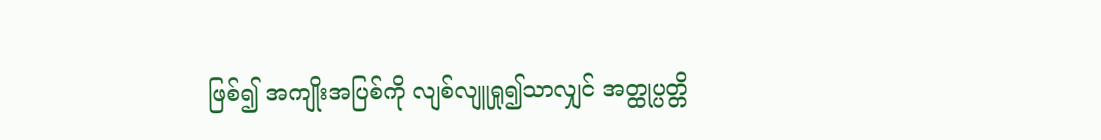ဖြစ်၍ အကျိုးအပြစ်ကို လျစ်လျူရှု၍သာလျှင် အတ္ထုပ္ပတ္တိ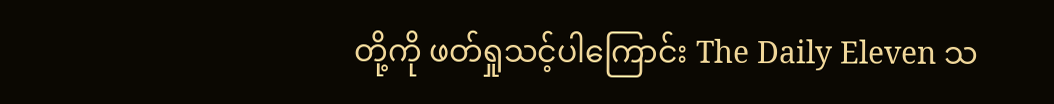တို့ကို ဖတ်ရှုသင့်ပါကြောင်း The Daily Eleven သ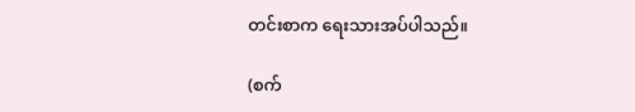တင်းစာက ရေးသားအပ်ပါသည်။

(စက်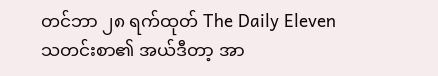တင်ဘာ ၂၈ ရက်ထုတ် The Daily Eleven သတင်းစာ၏ အယ်ဒီတာ့ အာ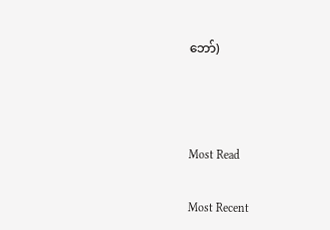ဘော်)



Most Read

Most Recent